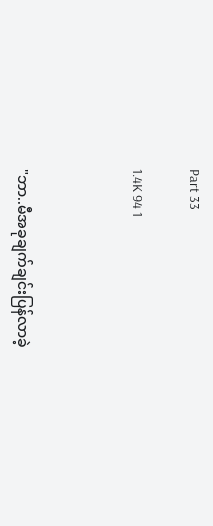Part 33

1.4K 94 1



"ဘာ..မီအခုချက်ချင်းပြန်လာခဲ့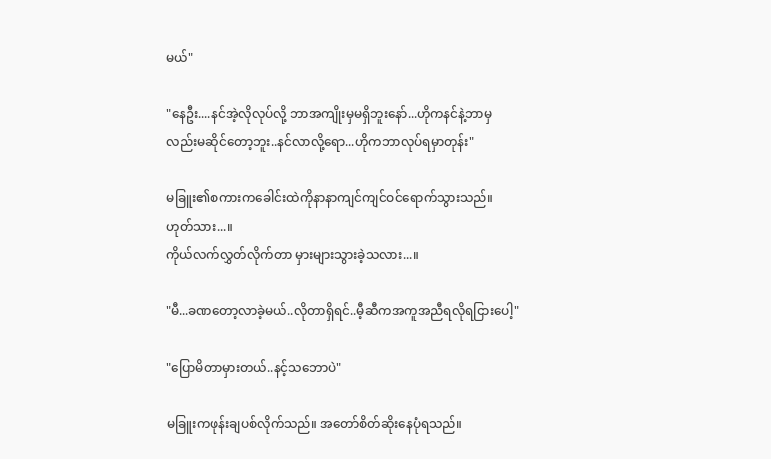မယ်"

"နေဦး....နင်အဲ့လိုလုပ်လို့ ဘာအကျိုးမှမရှိဘူးနော်...ဟိုကနင်နဲ့ဘာမှ
လည်းမဆိုင်တော့ဘူး..နင်လာလို့ရော...ဟိုကဘာလုပ်ရမှာတုန်း"

မခြူး၏စကားကခေါင်းထဲကိုနာနာကျင်ကျင်ဝင်ရောက်သွားသည်။
ဟုတ်သား...။
ကိုယ်လက်လွှတ်လိုက်တာ မှားများသွားခဲ့သလား...။

"မီ...ခဏတော့လာခဲ့မယ်..လိုတာရှိရင်..မီ့ဆီကအကူအညီရလိုရငြားပေါ့"

"ပြောမိတာမှားတယ်..နင့်သဘောပဲ"

မခြူးကဖုန်းချပစ်လိုက်သည်။ အတော်စိတ်ဆိုးနေပုံရသည်။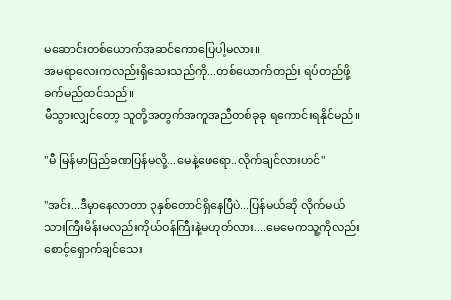မဆောင်းတစ်ယောက်အဆင်ကောပြေပါ့မလား။
အမရာလေးကလည်းရှိသေးသည်ကို...တစ်ယောက်တည်း ရပ်တည်ဖို့
ခက်မည်ထင်သည်။
မီသွားလျှင်တော့ သူတို့အတွက်အကူအညီတစ်ခုခု ရကောင်းရနိုင်မည်။

"မီ မြန်မာပြည်ခဏပြန်မလို့...မေနဲ့ဖေရော..လိုက်ချင်လားဟင်"

"အင်း...ဒီမှာနေလာတာ ၃နှစ်တောင်ရှိနေပြီပဲ...ပြန်မယ်ဆို လိုက်မယ်
သားကြီးမိန်းမလည်းကိုယ်ဝန်ကြီးနဲ့မဟုတ်လား....မေမေကသူ့ကိုလည်း
စောင့်ရှောက်ချင်သေး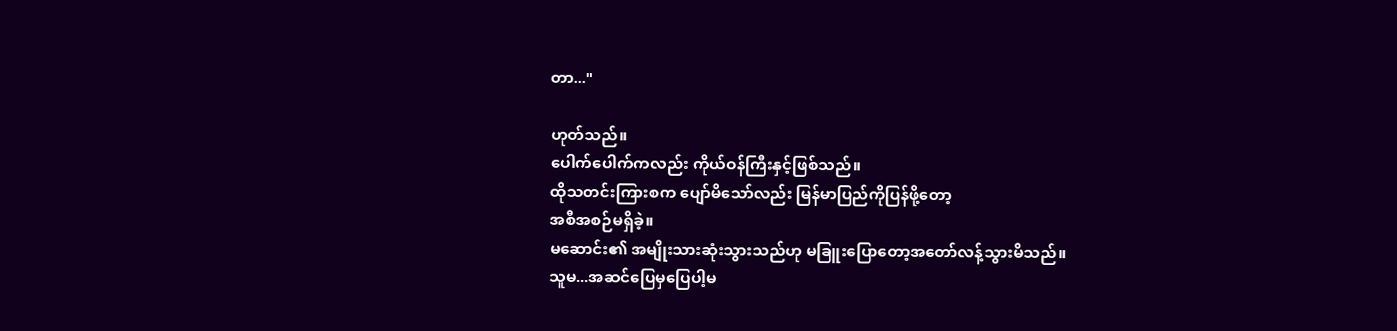တာ..."

ဟုတ်သည်။
ပေါက်ပေါက်ကလည်း ကိုယ်ဝန်ကြီးနှင့်ဖြစ်သည်။
ထိုသတင်းကြားစက ပျော်မိသော်လည်း မြန်မာပြည်ကိုပြန်ဖို့တော့
အစီအစဉ်မရှိခဲ့။
မဆောင်း၏ အမျိုးသားဆုံးသွားသည်ဟု မခြူးပြောတော့အတော်လန့်သွားမိသည်။
သူမ...အဆင်ပြေမှပြေပါ့မ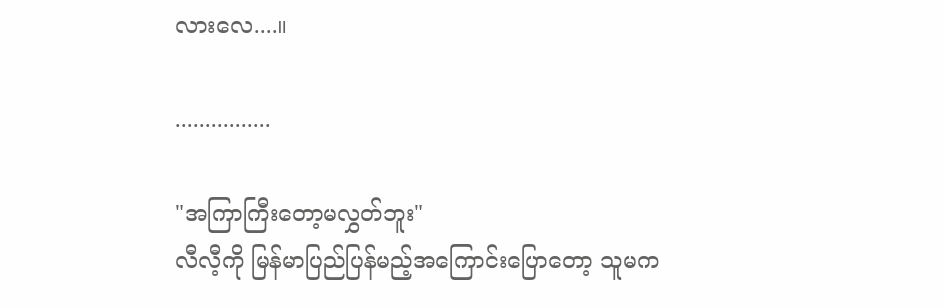လားလေ....။

................

"အကြာကြီးတော့မလွှတ်ဘူး"
လီလီ့ကို မြန်မာပြည်ပြန်မည့်အကြောင်းပြောတော့ သူမက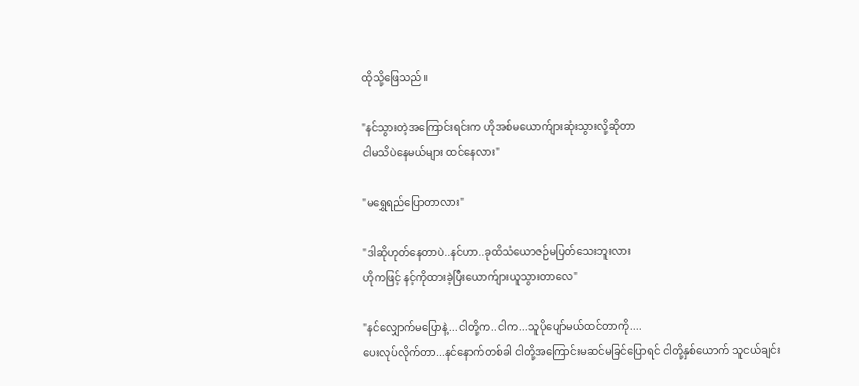ထိုသို့ဖြေသည်။

"နင်သွားတဲ့အကြောင်းရင်းက ဟိုအစ်မယောက်ျားဆုံးသွားလို့ဆိုတာ
ငါမသိပဲနေမယ်များ ထင်နေလား"

"မရွှေရည်ပြောတာလား"

"ဒါဆိုဟုတ်နေတာပဲ..နင်ဟာ..ခုထိသံယောဇဉ်မပြတ်သေးဘူးလား
ဟိုကဖြင့် နင့်ကိုထားခဲ့ပြီးယောက်ျားယူသွားတာလေ"

"နင်လျှောက်မပြောနဲ့...ငါတို့က..ငါက...သူပိုပျော်မယ်ထင်တာကို....
ပေးလုပ်လိုက်တာ...နင်နောက်တစ်ခါ ငါတို့အကြောင်းမဆင်မခြင်ပြောရင် ငါတို့နှစ်ယောက် သူငယ်ချင်း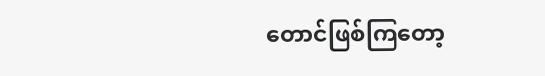တောင်ဖြစ်ကြတော့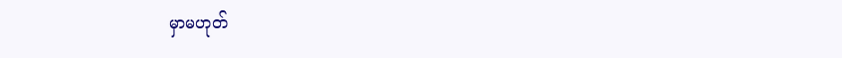မှာမဟုတ်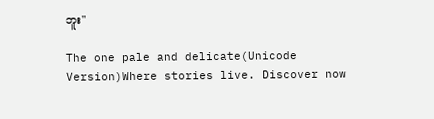ဘူး"

The one pale and delicate(Unicode Version)Where stories live. Discover now